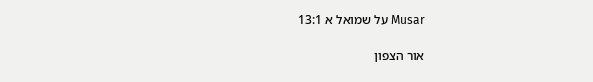Musar על שמואל א 13:1

אור הצפון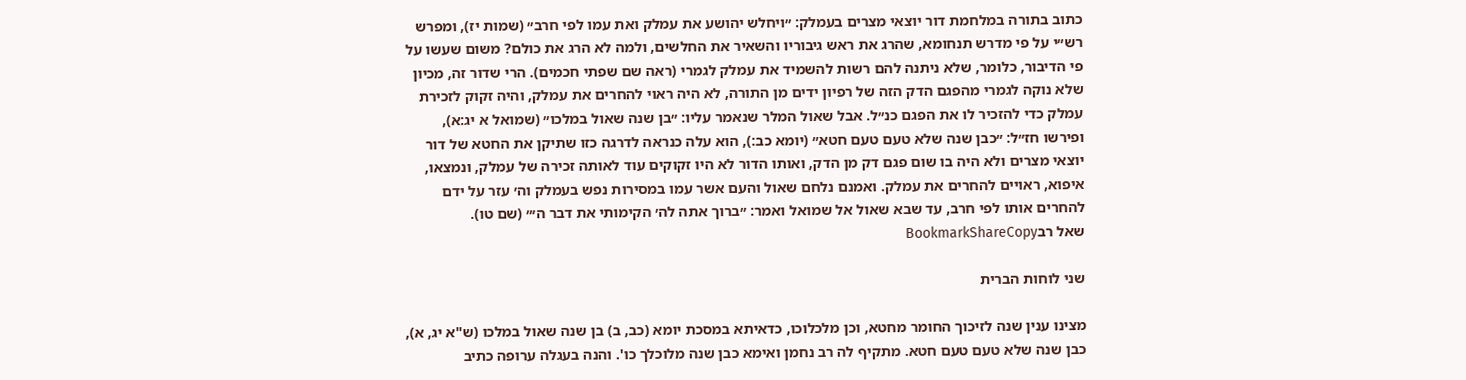כתוב בתורה במלחמת דור יוצאי מצרים בעמלק: ״ויחלש יהושע את עמלק ואת עמו לפי חרב״ (שמות יז), ומפרש רש״י על פי מדרש תנחומא, שהרג את ראש גיבוריו והשאיר את החלשים, ולמה לא הרג את כולם? משום שעשו על פי הדיבור, כלומר, שלא ניתנה להם רשות להשמיד את עמלק לגמרי (ראה שם שפתי חכמים). הרי שדור זה, מכיון שלא נוקה לגמרי מהפגם הדק הזה של רפיון ידים מן התורה, לא היה ראוי להחרים את עמלק, והיה זקוק לזכירת עמלק כדי להזכיר לו את הפגם כנ״ל. אבל שאול המלר שנאמר עליו: ״בן שנה שאול במלכו״ (שמואל א יג:א), ופירשו חז״ל: ״כבן שנה שלא טעם טעם חטא״ (יומא כב:), הוא עלה כנראה לדרגה כזו שתיקן את החטא של דור יוצאי מצרים ולא היה בו שום פגם דק מן הדק, ואותו הדור לא היו זקוקים עוד לאותה זכירה של עמלק, ונמצאו, איפוא, ראויים להחרים את עמלק. ואמנם נלחם שאול והעם אשר עמו במסירות נפש בעמלק וה׳ עזר על ידם להחרים אותו לפי חרב, עד שבא שאול אל שמואל ואמר: ״ברוך אתה לה׳ הקימותי את דבר ה׳״ (שם טו).
שאל רבBookmarkShareCopy

שני לוחות הברית

מצינו ענין שנה לזיכוך החומר מחטא, וכן מלכלוכו, כדאיתא במסכת יומא (כב, ב) בן שנה שאול במלכו (ש"א יג, א), כבן שנה שלא טעם טעם חטא. מתקיף לה רב נחמן ואימא כבן שנה מלוכלך כו'. והנה בעגלה ערופה כתיב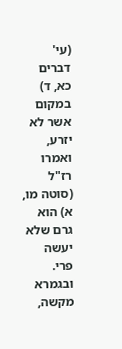(עי' דברים כא, ד) במקום אשר לא יזרע, ואמרו רז"ל (סוטה מו, א) הוא גרם שלא יעשה פרי. ובגמרא מקשה,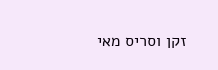זקן וסריס מאי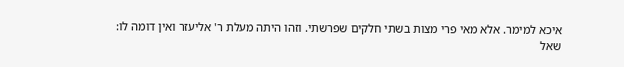איכא למימר. אלא מאי פרי מצות בשתי חלקים שפרשתי. וזהו היתה מעלת ר' אליעזר ואין דומה לו:
שאל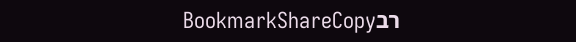רבBookmarkShareCopy